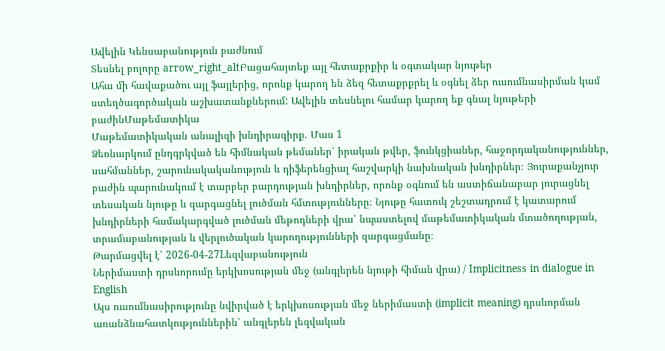Ավելին Կենսաբանություն բաժնում
Տեսնել բոլորը arrow_right_altԲացահայտեք այլ հետաքրքիր և օգտակար նյութեր
Ահա մի հավաքածու այլ ֆայլերից, որոնք կարող են ձեզ հետաքրքրել և օգնել ձեր ուսումնասիրման կամ ստեղծագործական աշխատանքներում: Ավելին տեսնելու համար կարող եք գնալ նյութերի բաժինՄաթեմատիկա
Մաթեմատիկական անալիզի խնդիրագիրք. Մաս 1
Ձեռնարկում ընդգրկված են հիմնական թեմաներ՝ իրական թվեր, ֆունկցիաներ, հաջորդականություններ, սահմաններ, շարունակականություն և դիֆերենցիալ հաշվարկի նախնական խնդիրներ։ Յուրաքանչյուր բաժին պարունակում է տարբեր բարդության խնդիրներ, որոնք օգնում են աստիճանաբար յուրացնել տեսական նյութը և զարգացնել լուծման հմտությունները։ Նյութը հատուկ շեշտադրում է կատարում խնդիրների համակարգված լուծման մեթոդների վրա՝ նպաստելով մաթեմատիկական մտածողության, տրամաբանության և վերլուծական կարողությունների զարգացմանը։
Թարմացվել է՝ 2026-04-27Lեզվաբանություն
Ներիմաստի դրսևորումը երկխոսության մեջ (անգլերեն նյութի հիման վրա) / Implicitness in dialogue in English
Այս ուսումնասիրությունը նվիրված է երկխոսության մեջ ներիմաստի (implicit meaning) դրսևորման առանձնահատկություններին՝ անգլերեն լեզվական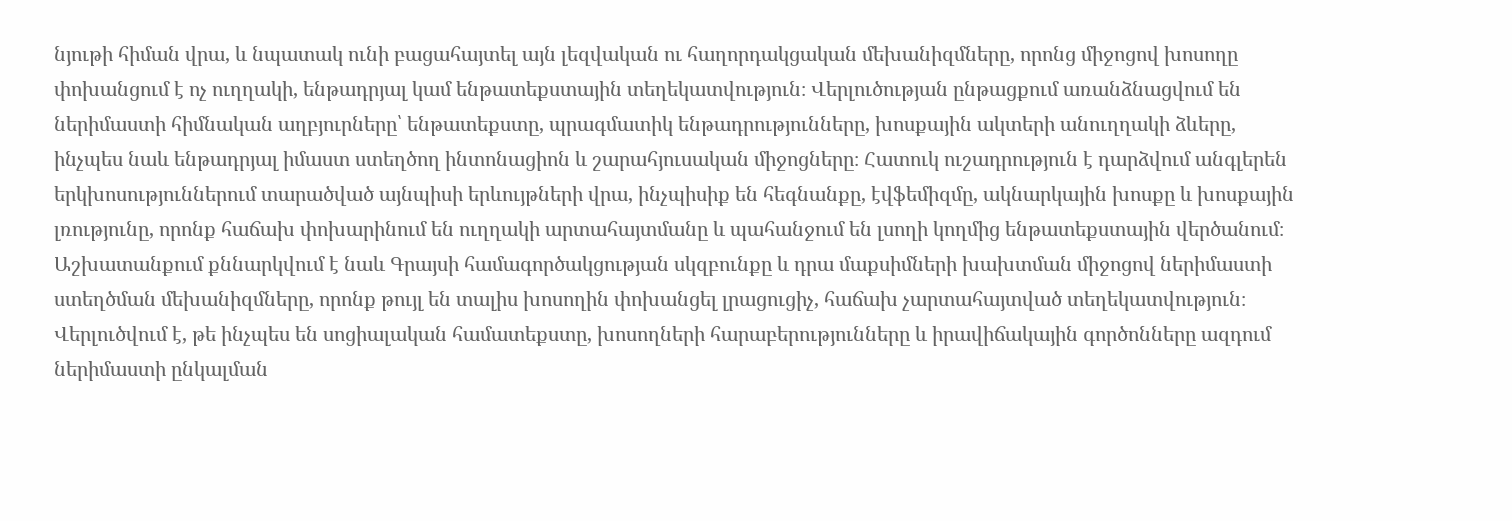նյութի հիման վրա, և նպատակ ունի բացահայտել այն լեզվական ու հաղորդակցական մեխանիզմները, որոնց միջոցով խոսողը փոխանցում է ոչ ուղղակի, ենթադրյալ կամ ենթատեքստային տեղեկատվություն։ Վերլուծության ընթացքում առանձնացվում են ներիմաստի հիմնական աղբյուրները՝ ենթատեքստը, պրագմատիկ ենթադրությունները, խոսքային ակտերի անուղղակի ձևերը, ինչպես նաև ենթադրյալ իմաստ ստեղծող ինտոնացիոն և շարահյուսական միջոցները։ Հատուկ ուշադրություն է դարձվում անգլերեն երկխոսություններում տարածված այնպիսի երևույթների վրա, ինչպիսիք են հեգնանքը, էվֆեմիզմը, ակնարկային խոսքը և խոսքային լռությունը, որոնք հաճախ փոխարինում են ուղղակի արտահայտմանը և պահանջում են լսողի կողմից ենթատեքստային վերծանում։ Աշխատանքում քննարկվում է նաև Գրայսի համագործակցության սկզբունքը և դրա մաքսիմների խախտման միջոցով ներիմաստի ստեղծման մեխանիզմները, որոնք թույլ են տալիս խոսողին փոխանցել լրացուցիչ, հաճախ չարտահայտված տեղեկատվություն։ Վերլուծվում է, թե ինչպես են սոցիալական համատեքստը, խոսողների հարաբերությունները և իրավիճակային գործոնները ազդում ներիմաստի ընկալման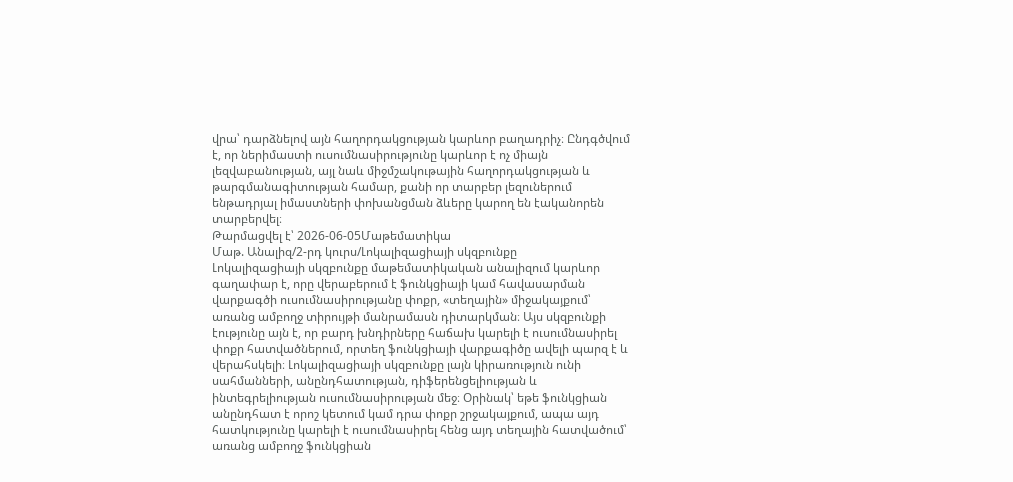վրա՝ դարձնելով այն հաղորդակցության կարևոր բաղադրիչ։ Ընդգծվում է, որ ներիմաստի ուսումնասիրությունը կարևոր է ոչ միայն լեզվաբանության, այլ նաև միջմշակութային հաղորդակցության և թարգմանագիտության համար, քանի որ տարբեր լեզուներում ենթադրյալ իմաստների փոխանցման ձևերը կարող են էականորեն տարբերվել։
Թարմացվել է՝ 2026-06-05Մաթեմատիկա
Մաթ. Անալիզ/2-րդ կուրս/Լոկալիզացիայի սկզբունքը
Լոկալիզացիայի սկզբունքը մաթեմատիկական անալիզում կարևոր գաղափար է, որը վերաբերում է ֆունկցիայի կամ հավասարման վարքագծի ուսումնասիրությանը փոքր, «տեղային» միջակայքում՝ առանց ամբողջ տիրույթի մանրամասն դիտարկման։ Այս սկզբունքի էությունը այն է, որ բարդ խնդիրները հաճախ կարելի է ուսումնասիրել փոքր հատվածներում, որտեղ ֆունկցիայի վարքագիծը ավելի պարզ է և վերահսկելի։ Լոկալիզացիայի սկզբունքը լայն կիրառություն ունի սահմանների, անընդհատության, դիֆերենցելիության և ինտեգրելիության ուսումնասիրության մեջ։ Օրինակ՝ եթե ֆունկցիան անընդհատ է որոշ կետում կամ դրա փոքր շրջակայքում, ապա այդ հատկությունը կարելի է ուսումնասիրել հենց այդ տեղային հատվածում՝ առանց ամբողջ ֆունկցիան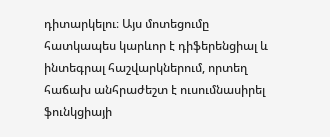դիտարկելու։ Այս մոտեցումը հատկապես կարևոր է դիֆերենցիալ և ինտեգրալ հաշվարկներում, որտեղ հաճախ անհրաժեշտ է ուսումնասիրել ֆունկցիայի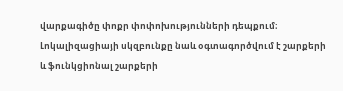վարքագիծը փոքր փոփոխությունների դեպքում։ Լոկալիզացիայի սկզբունքը նաև օգտագործվում է շարքերի և ֆունկցիոնալ շարքերի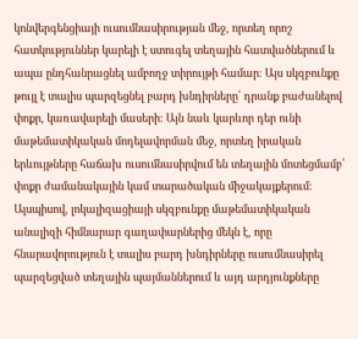կոնվերգենցիայի ուսումնասիրության մեջ, որտեղ որոշ հատկություններ կարելի է ստուգել տեղային հատվածներում և ապա ընդհանրացնել ամբողջ տիրույթի համար։ Այս սկզբունքը թույլ է տալիս պարզեցնել բարդ խնդիրները՝ դրանք բաժանելով փոքր, կառավարելի մասերի։ Այն նաև կարևոր դեր ունի մաթեմատիկական մոդելավորման մեջ, որտեղ իրական երևույթները հաճախ ուսումնասիրվում են տեղային մոտեցմամբ՝ փոքր ժամանակային կամ տարածական միջակայքերում։ Այսպիսով, լոկալիզացիայի սկզբունքը մաթեմատիկական անալիզի հիմնարար գաղափարներից մեկն է, որը հնարավորություն է տալիս բարդ խնդիրները ուսումնասիրել պարզեցված տեղային պայմաններում և այդ արդյունքները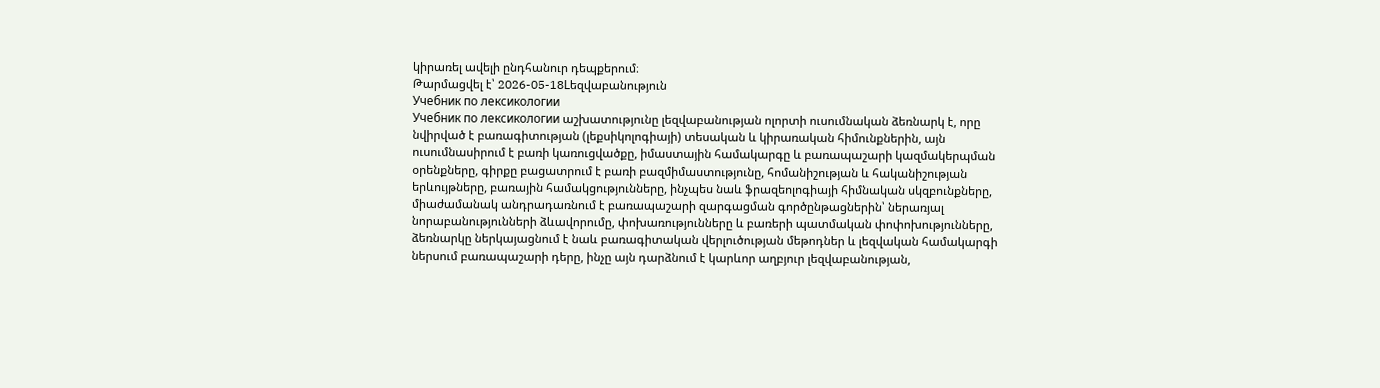կիրառել ավելի ընդհանուր դեպքերում։
Թարմացվել է՝ 2026-05-18Lեզվաբանություն
Учебник по лексикологии
Учебник по лексикологии աշխատությունը լեզվաբանության ոլորտի ուսումնական ձեռնարկ է, որը նվիրված է բառագիտության (լեքսիկոլոգիայի) տեսական և կիրառական հիմունքներին, այն ուսումնասիրում է բառի կառուցվածքը, իմաստային համակարգը և բառապաշարի կազմակերպման օրենքները, գիրքը բացատրում է բառի բազմիմաստությունը, հոմանիշության և հականիշության երևույթները, բառային համակցությունները, ինչպես նաև ֆրազեոլոգիայի հիմնական սկզբունքները, միաժամանակ անդրադառնում է բառապաշարի զարգացման գործընթացներին՝ ներառյալ նորաբանությունների ձևավորումը, փոխառությունները և բառերի պատմական փոփոխությունները, ձեռնարկը ներկայացնում է նաև բառագիտական վերլուծության մեթոդներ և լեզվական համակարգի ներսում բառապաշարի դերը, ինչը այն դարձնում է կարևոր աղբյուր լեզվաբանության,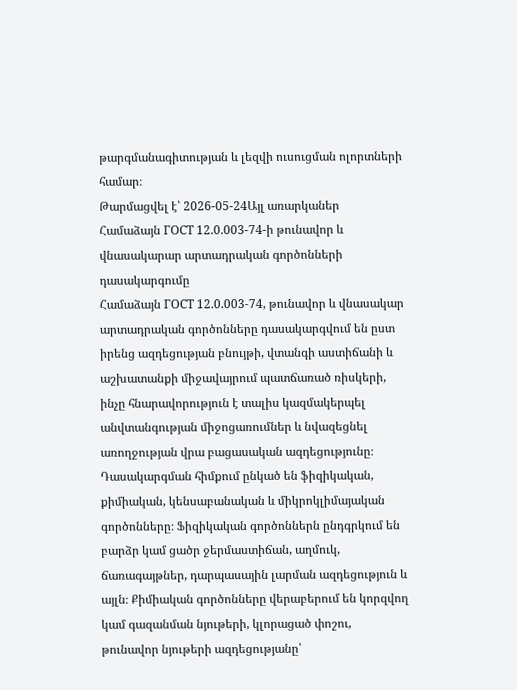թարգմանագիտության և լեզվի ուսուցման ոլորտների համար։
Թարմացվել է՝ 2026-05-24Այլ առարկաներ
Համաձայն ГОСТ 12.0.003-74-ի թունավոր և վնասակարար արտադրական գործոնների դասակարգումը
Համաձայն ГОСТ 12.0.003-74, թունավոր և վնասակար արտադրական գործոնները դասակարգվում են ըստ իրենց ազդեցության բնույթի, վտանգի աստիճանի և աշխատանքի միջավայրում պատճառած ռիսկերի, ինչը հնարավորություն է տալիս կազմակերպել անվտանգության միջոցառումներ և նվազեցնել առողջության վրա բացասական ազդեցությունը։ Դասակարգման հիմքում ընկած են ֆիզիկական, քիմիական, կենսաբանական և միկրոկլիմայական գործոնները։ Ֆիզիկական գործոններն ընդգրկում են բարձր կամ ցածր ջերմաստիճան, աղմուկ, ճառագայթներ, դարպասային լարման ազդեցություն և այլն։ Քիմիական գործոնները վերաբերում են կորզվող կամ գազանման նյութերի, կլորացած փոշու, թունավոր նյութերի ազդեցությանը՝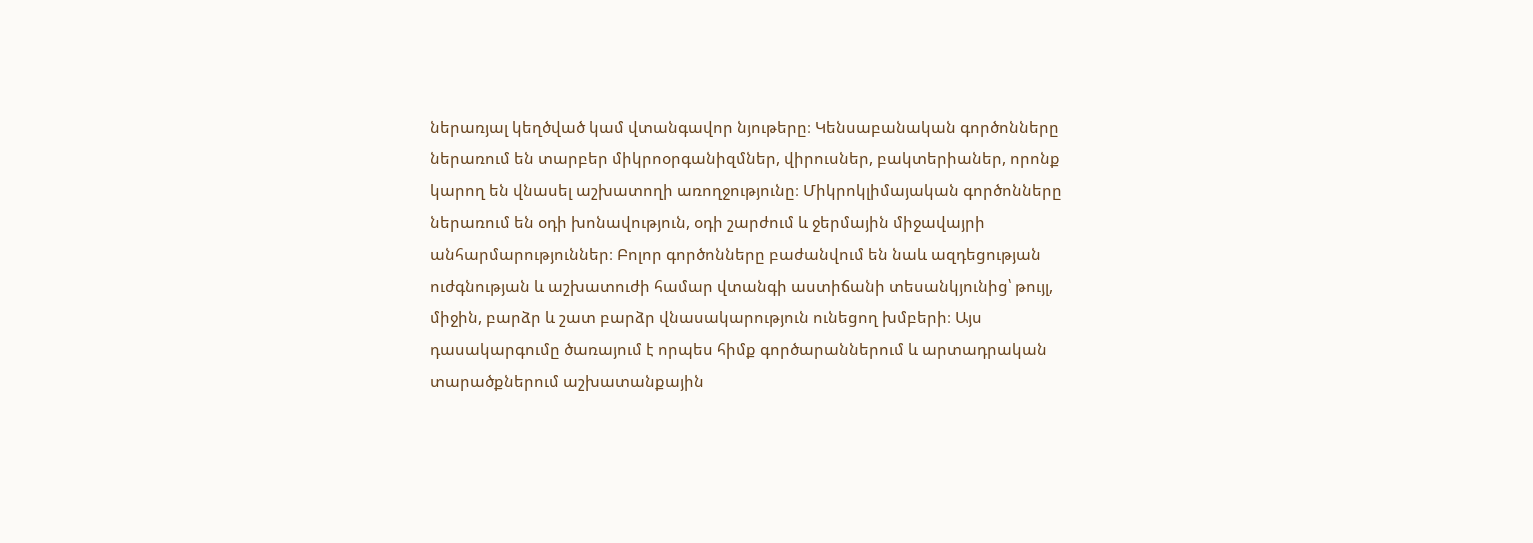ներառյալ կեղծված կամ վտանգավոր նյութերը։ Կենսաբանական գործոնները ներառում են տարբեր միկրոօրգանիզմներ, վիրուսներ, բակտերիաներ, որոնք կարող են վնասել աշխատողի առողջությունը։ Միկրոկլիմայական գործոնները ներառում են օդի խոնավություն, օդի շարժում և ջերմային միջավայրի անհարմարություններ։ Բոլոր գործոնները բաժանվում են նաև ազդեցության ուժգնության և աշխատուժի համար վտանգի աստիճանի տեսանկյունից՝ թույլ, միջին, բարձր և շատ բարձր վնասակարություն ունեցող խմբերի։ Այս դասակարգումը ծառայում է որպես հիմք գործարաններում և արտադրական տարածքներում աշխատանքային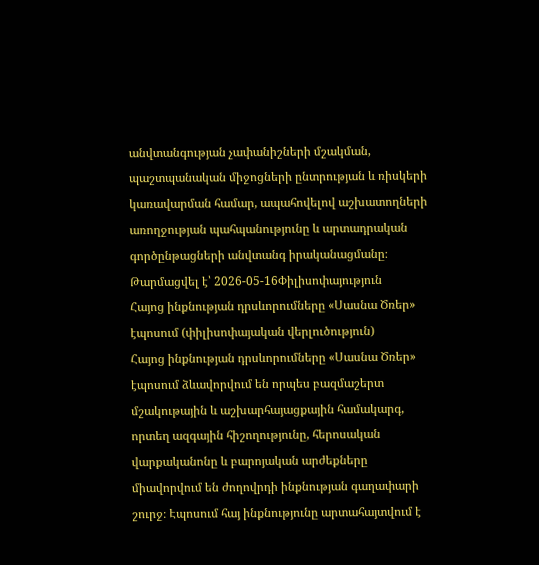անվտանգության չափանիշների մշակման, պաշտպանական միջոցների ընտրության և ռիսկերի կառավարման համար, ապահովելով աշխատողների առողջության պահպանությունը և արտադրական գործընթացների անվտանգ իրականացմանը։
Թարմացվել է՝ 2026-05-16Փիլիսոփայություն
Հայոց ինքնության դրսևորումները «Սասնա Ծռեր» էպոսում (փիլիսոփայական վերլուծություն)
Հայոց ինքնության դրսևորումները «Սասնա Ծռեր» էպոսում ձևավորվում են որպես բազմաշերտ մշակութային և աշխարհայացքային համակարգ, որտեղ ազգային հիշողությունը, հերոսական վարքականոնը և բարոյական արժեքները միավորվում են ժողովրդի ինքնության գաղափարի շուրջ։ Էպոսում հայ ինքնությունը արտահայտվում է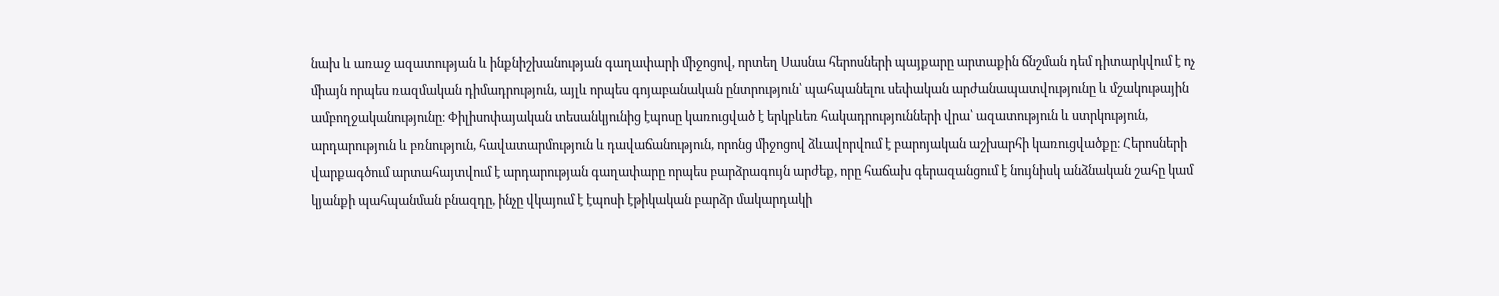նախ և առաջ ազատության և ինքնիշխանության գաղափարի միջոցով, որտեղ Սասնա հերոսների պայքարը արտաքին ճնշման դեմ դիտարկվում է ոչ միայն որպես ռազմական դիմադրություն, այլև որպես գոյաբանական ընտրություն՝ պահպանելու սեփական արժանապատվությունը և մշակութային ամբողջականությունը։ Փիլիսոփայական տեսանկյունից էպոսը կառուցված է երկբևեռ հակադրությունների վրա՝ ազատություն և ստրկություն, արդարություն և բռնություն, հավատարմություն և դավաճանություն, որոնց միջոցով ձևավորվում է բարոյական աշխարհի կառուցվածքը։ Հերոսների վարքագծում արտահայտվում է արդարության գաղափարը որպես բարձրագույն արժեք, որը հաճախ գերազանցում է նույնիսկ անձնական շահը կամ կյանքի պահպանման բնազդը, ինչը վկայում է էպոսի էթիկական բարձր մակարդակի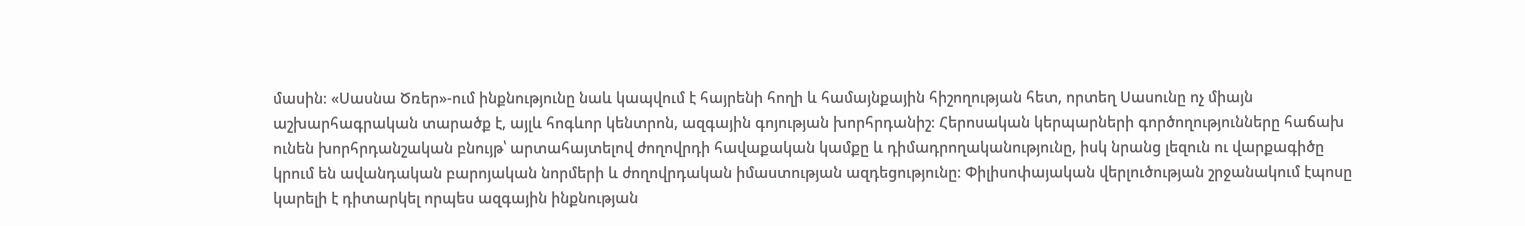մասին։ «Սասնա Ծռեր»-ում ինքնությունը նաև կապվում է հայրենի հողի և համայնքային հիշողության հետ, որտեղ Սասունը ոչ միայն աշխարհագրական տարածք է, այլև հոգևոր կենտրոն, ազգային գոյության խորհրդանիշ։ Հերոսական կերպարների գործողությունները հաճախ ունեն խորհրդանշական բնույթ՝ արտահայտելով ժողովրդի հավաքական կամքը և դիմադրողականությունը, իսկ նրանց լեզուն ու վարքագիծը կրում են ավանդական բարոյական նորմերի և ժողովրդական իմաստության ազդեցությունը։ Փիլիսոփայական վերլուծության շրջանակում էպոսը կարելի է դիտարկել որպես ազգային ինքնության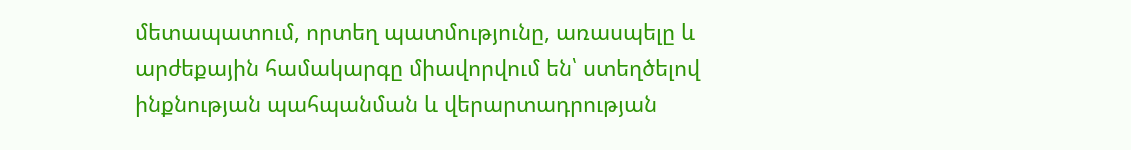մետապատում, որտեղ պատմությունը, առասպելը և արժեքային համակարգը միավորվում են՝ ստեղծելով ինքնության պահպանման և վերարտադրության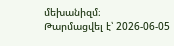մեխանիզմ։
Թարմացվել է՝ 2026-06-05